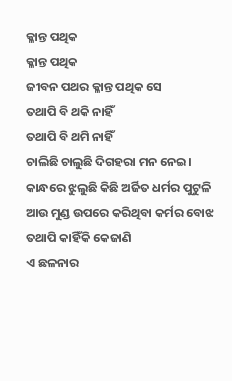କ୍ଳାନ୍ତ ପଥିକ
କ୍ଳାନ୍ତ ପଥିକ
ଜୀବନ ପଥର କ୍ଳାନ୍ତ ପଥିକ ସେ
ତଥାପି ବି ଥକି ନାହିଁ
ତଥାପି ବି ଥମି ନାହିଁ
ଚାଲିଛି ଚାଲୁଛି ଦିଗହରା ମନ ନେଇ।
କାନ୍ଧରେ ଝୁଲୁଛି କିଛି ଅର୍ଜିତ ଧର୍ମର ପୁଟୁଳି
ଆଉ ମୁଣ୍ଡ ଉପରେ କରିଥିବା କର୍ମର ବୋଝ
ତଥାପି କାହିଁକି କେଜାଣି
ଏ ଛଳନାର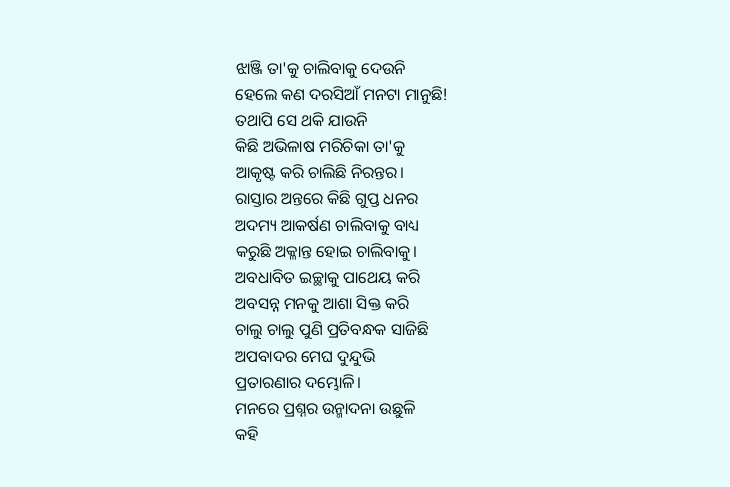ଝାଞ୍ଜି ତା'କୁ ଚାଲିବାକୁ ଦେଉନି
ହେଲେ କଣ ଦରସିଆଁ ମନଟା ମାନୁଛି!
ତଥାପି ସେ ଥକି ଯାଉନି
କିଛି ଅଭିଳାଷ ମରିଚିକା ତା'କୁ
ଆକୃଷ୍ଟ କରି ଚାଲିଛି ନିରନ୍ତର।
ରାସ୍ତାର ଅନ୍ତରେ କିଛି ଗୁପ୍ତ ଧନର
ଅଦମ୍ୟ ଆକର୍ଷଣ ଚାଲିବାକୁ ବାଧ୍ୟ
କରୁଛି ଅକ୍ଳାନ୍ତ ହୋଇ ଚାଲିବାକୁ।
ଅବଧାବିତ ଇଚ୍ଛାକୁ ପାଥେୟ କରି
ଅବସନ୍ନ ମନକୁ ଆଶା ସିକ୍ତ କରି
ଚାଲୁ ଚାଲୁ ପୁଣି ପ୍ରତିବନ୍ଧକ ସାଜିଛି
ଅପବାଦର ମେଘ ଦୁନ୍ଦୁଭି
ପ୍ରତାରଣାର ଦମ୍ଭୋଳି।
ମନରେ ପ୍ରଶ୍ନର ଉନ୍ମାଦନା ଉଛୁଳି
କହି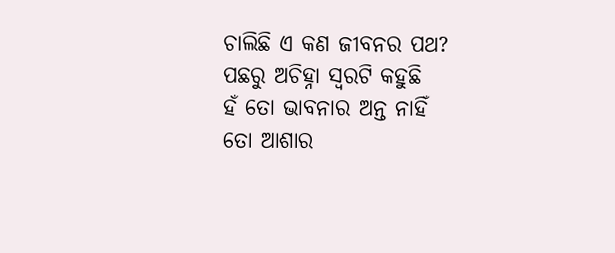ଚାଲିଛି ଏ କଣ ଜୀବନର ପଥ?
ପଛରୁ ଅଚିହ୍ନା ସ୍ଵରଟି କହୁଛି
ହଁ ତୋ ଭାବନାର ଅନ୍ତ ନାହିଁ
ତୋ ଆଶାର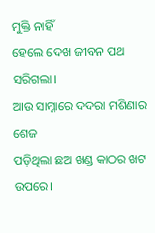ମୁକ୍ତି ନାହିଁ
ହେଲେ ଦେଖ ଜୀବନ ପଥ ସରିଗଲା।
ଆଉ ସାମ୍ନାରେ ଦଦରା ମଶିଣାର ଶେଜ
ପଡ଼ିଥିଲା ଛଅ ଖଣ୍ଡ କାଠର ଖଟ ଉପରେ।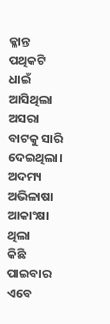କ୍ଳାନ୍ତ ପଥିକଟି ଧାଇଁ ଆସିଥିଲା
ଅସରା ବାଟକୁ ସାରି ଦେଇଥିଲା।
ଅଦମ୍ୟ ଅଭିଳାଷା ଆକାଂକ୍ଷା ଥିଲା
କିଛି ପାଇବାର
ଏବେ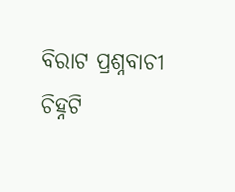ବିରାଟ ପ୍ରଶ୍ନବାଚୀ ଚିହ୍ନଟି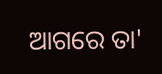ଆଗରେ ତା'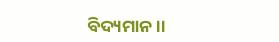ବିଦ୍ୟମାନ।।